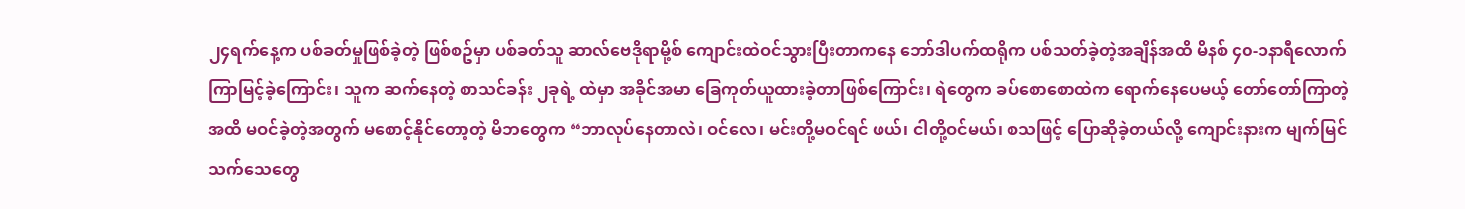၂၄ရက်နေ့က ပစ်ခတ်မှုဖြစ်ခဲ့တဲ့ ဖြစ်စဥ်မှာ ပစ်ခတ်သူ ဆာလ်ဗေဒိုရာမို့စ် ကျောင်းထဲဝင်သွားပြီးတာကနေ ဘော်ဒါပက်ထရိုက ပစ်သတ်ခဲ့တဲ့အချိန်အထိ မိနစ် ၄၀-၁နာရီလောက် ကြာမြင့်ခဲ့ကြောင်း၊ သူက ဆက်နေတဲ့ စာသင်ခန်း ၂ခုရဲ့ ထဲမှာ အခိုင်အမာ ခြေကုတ်ယူထားခဲ့တာဖြစ်ကြောင်း၊ ရဲတွေက ခပ်စောစောထဲက ရောက်နေပေမယ့် တော်တော်ကြာတဲ့အထိ မဝင်ခဲ့တဲ့အတွက် မစောင့်နိုင်တော့တဲ့ မိဘတွေက “ဘာလုပ်နေတာလဲ၊ ဝင်လေ၊ မင်းတို့မဝင်ရင် ဖယ်၊ ငါတို့ဝင်မယ်၊ စသဖြင့် ပြောဆိုခဲ့တယ်လို့ ကျောင်းနားက မျက်မြင်သက်သေတွေ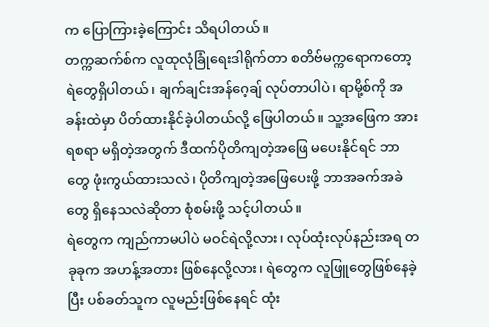က ပြောကြားခဲ့ကြောင်း သိရပါတယ်။
တက္ကဆက်စ်က လူထုလုံခြုံရေးဒါရိုက်တာ စတိဗ်မက္ကရောကတော့ ရဲတွေရှိပါတယ်၊ ချက်ချင်းအန်ဂေ့ချ် လုပ်တာပါပဲ၊ ရာမို့စ်ကို အခန်းထဲမှာ ပိတ်ထားနိုင်ခဲ့ပါတယ်လို့ ဖြေပါတယ်။ သူ့အဖြေက အားရစရာ မရှိတဲ့အတွက် ဒီထက်ပိုတိကျတဲ့အဖြေ မပေးနိုင်ရင် ဘာတွေ ဖုံးကွယ်ထားသလဲ၊ ပိုတိကျတဲ့အဖြေပေးဖို့ ဘာအခက်အခဲတွေ ရှိနေသလဲဆိုတာ စုံစမ်းဖို့ သင့်ပါတယ်။
ရဲတွေက ကျည်ကာမပါပဲ မဝင်ရဲလို့လား၊ လုပ်ထုံးလုပ်နည်းအရ တခုခုက အဟန့်အတား ဖြစ်နေလို့လား၊ ရဲတွေက လူဖြူတွေဖြစ်နေခဲ့ပြီး ပစ်ခတ်သူက လူမည်းဖြစ်နေရင် ထုံး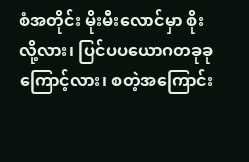စံအတိုင်း မိုးမီးလောင်မှာ စိုးလို့လား၊ ပြင်ပပယောဂတခုခုကြောင့်လား၊ စတဲ့အကြောင်း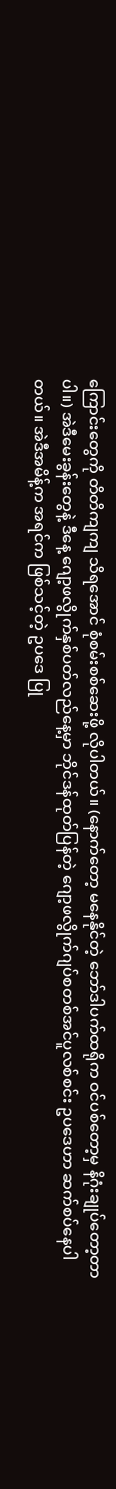ကြောင်းတွေကို တိတိကျကျ သိရအောင် စုံစမ်းစစ်ဆေးဖို့ လိုပါတယ်။ (နောက်တော့ မနေနိုင်တဲ့ ဘော်ဒါပက်ထရိုက ဝင်ပစ်တော့မှ နိဂုံးချုပ်တော့တာပါ။) အဲဒီမေးခွန်းတွေနဲ့ ဒီနေ့ ဂျော့ဖလွိုက်နှစ်ပတ်လည်နေ့မှာ ဘိုင်ဒန်ထုတ်ပြန်တဲ့ ဂျော့ဖလွိုက်ဂျပ်စတစ်အင်ပူလစ်စင်း ဥပဒေဟာ ဆက်စပ်နေပါတယ်။ အဲဒီအမိန့်က အရင်က ဖြစ်သင့်တဲ့ ဥပဒေ ပြု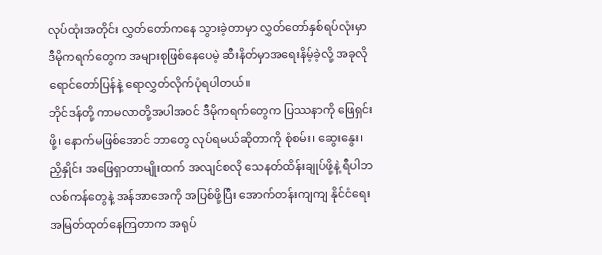လုပ်ထုံးအတိုင်း လွှတ်တော်ကနေ သွားခဲ့တာမှာ လွှတ်တော်နှစ်ရပ်လုံးမှာ ဒီမိုကရက်တွေက အများစုဖြစ်နေပေမဲ့ ဆီးနိတ်မှာအရေးနိမ့်ခဲ့လို့ အခုလို ရောင်တော်ပြန်နဲ့ ရောလွှတ်လိုက်ပုံရပါတယ်။
ဘိုင်ဒန်တို့ ကာမလာတို့အပါအဝင် ဒီမိုကရက်တွေက ပြဿနာကို ဖြေရှင်းဖို့၊ နောက်မဖြစ်အောင် ဘာတွေ လုပ်ရမယ်ဆိုတာကို စုံစမ်း၊ ဆွေးနွေး၊ ညှိနှိုင်း အဖြေရှာတာမျိုးထက် အလျင်စလို သေနတ်ထိန်းချုပ်ဖို့နဲ့ ရီပါဘလစ်ကန်တွေနဲ့ အန်အာအေကို အပြစ်ဖို့ပြီး အောက်တန်းကျကျ နိုင်ငံရေးအမြတ်ထုတ်နေကြတာက အရုပ်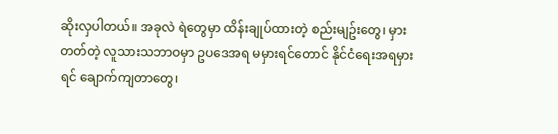ဆိုးလှပါတယ်။ အခုလဲ ရဲတွေမှာ ထိန်းချုပ်ထားတဲ့ စည်းမျဥ်းတွေ၊ မှားတတ်တဲ့ လူသားသဘာဝမှာ ဥပဒေအရ မမှားရင်တောင် နိုင်ငံရေးအရမှားရင် ချောက်ကျတာတွေ၊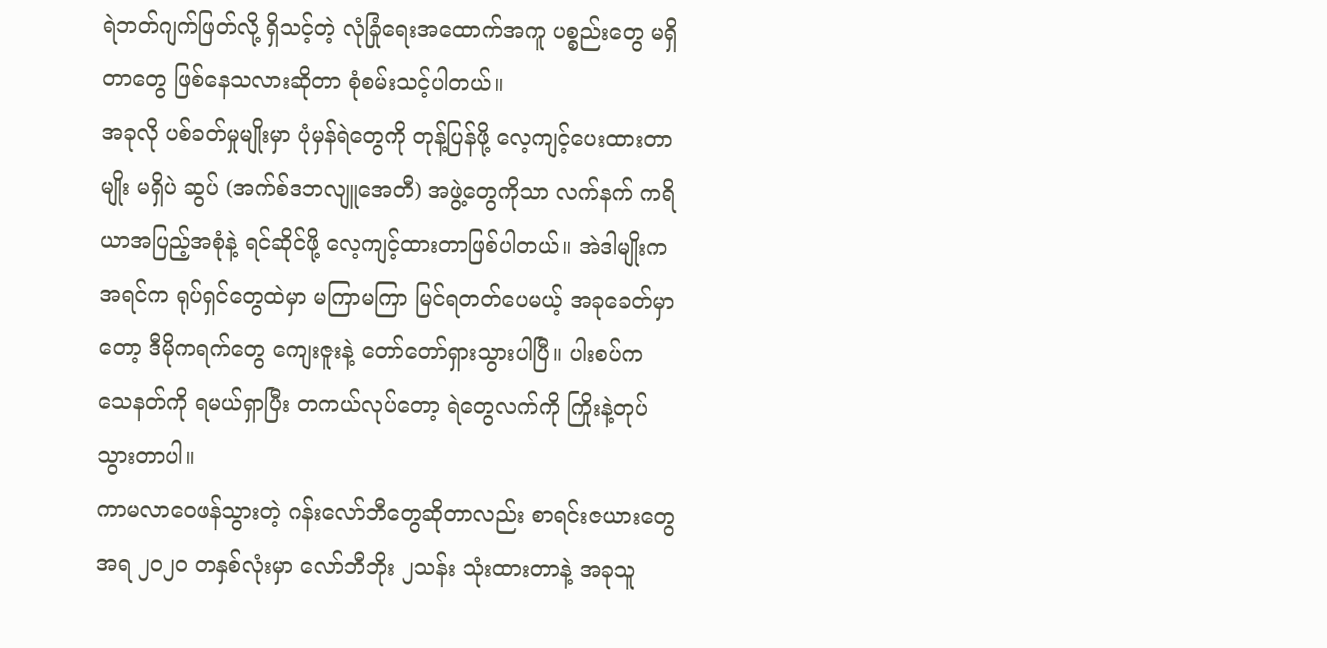ရဲဘတ်ဂျက်ဖြတ်လို့ ရှိသင့်တဲ့ လုံခြုံရေးအထောက်အကူ ပစ္စည်းတွေ မရှိတာတွေ ဖြစ်နေသလားဆိုတာ စုံစမ်းသင့်ပါတယ်။
အခုလို ပစ်ခတ်မှုမျိုးမှာ ပုံမှန်ရဲတွေကို တုန့်ပြန်ဖို့ လေ့ကျင့်ပေးထားတာမျိုး မရှိပဲ ဆွပ် (အက်စ်ဒဘလျူအေတီ) အဖွဲ့တွေကိုသာ လက်နက် ကရိယာအပြည့်အစုံနဲ့ ရင်ဆိုင်ဖို့ လေ့ကျင့်ထားတာဖြစ်ပါတယ်။ အဲဒါမျိုးက အရင်က ရုပ်ရှင်တွေထဲမှာ မကြာမကြာ မြင်ရတတ်ပေမယ့် အခုခေတ်မှာတော့ ဒီမိုကရက်တွေ ကျေးဇူးနဲ့ တော်တော်ရှားသွားပါပြီ။ ပါးစပ်က သေနတ်ကို ရမယ်ရှာပြီး တကယ်လုပ်တော့ ရဲတွေလက်ကို ကြိုးနဲ့တုပ်သွားတာပါ။
ကာမလာဝေဖန်သွားတဲ့ ဂန်းလော်ဘီတွေဆိုတာလည်း စာရင်းဇယားတွေအရ ၂၀၂၀ တနှစ်လုံးမှာ လော်ဘီဘိုး ၂သန်း သုံးထားတာနဲ့ အခုသူ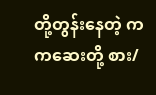တို့တွန်းနေတဲ့ ကကဆေးတို့ စား/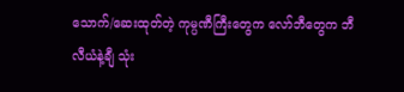သောက်/ဆေးထုတ်တဲ့ ကုမ္ပဏီကြီးတွေက လော်ဘီတွေက ဘီလီယံနဲ့ချီ သုံး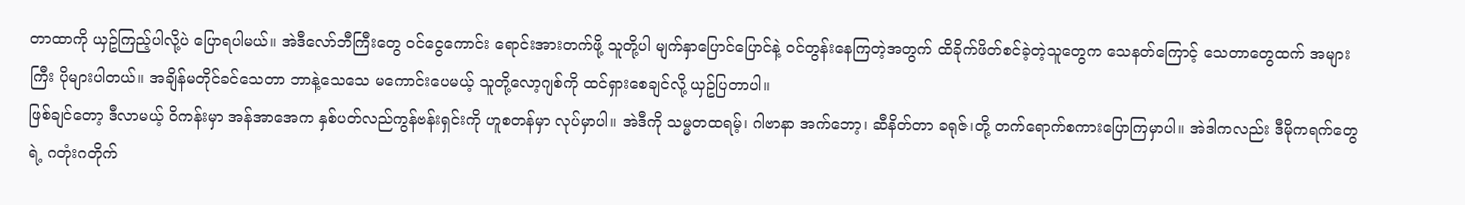တာထာကို ယှဥ်ကြည့်ပါလို့ပဲ ပြောရပါမယ်။ အဲဒီလော်ဘီကြီးတွေ ဝင်ငွေကောင်း ရောင်းအားတက်ဖို့ သူတို့ပါ မျက်နှာပြောင်ပြောင်နဲ့ ဝင်တွန်းနေကြတဲ့အတွက် ထိခိုက်ဖိတ်စင်ခဲ့တဲ့သူတွေက သေနတ်ကြောင့် သေတာတွေထက် အများကြီး ပိုများပါတယ်။ အချိန်မတိုင်ခင်သေတာ ဘာနဲ့သေသေ မကောင်းပေမယ့် သူတို့လော့ဂျစ်ကို ထင်ရှားစေချင်လို့ ယှဥ်ပြတာပါ။
ဖြစ်ချင်တော့ ဒီလာမယ့် ဝိကန်းမှာ အန်အာအေက နှစ်ပတ်လည်ကွန်ဗန်းရှင်းကို ဟူစတန်မှာ လုပ်မှာပါ။ အဲဒီကို သမ္မတထရမ့်၊ ဂါဗာနာ အက်ဘော့၊ ဆီနိတ်တာ ခရုဇ်၊တို့ တက်ရောက်စကားပြောကြမှာပါ။ အဲဒါကလည်း ဒီမိုကရက်တွေရဲ့ ဂတုံးဂတိုက်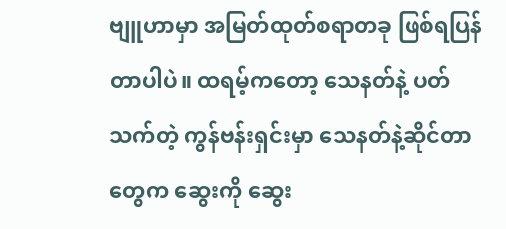ဗျူဟာမှာ အမြတ်ထုတ်စရာတခု ဖြစ်ရပြန်တာပါပဲ။ ထရမ့်ကတော့ သေနတ်နဲ့ ပတ်သက်တဲ့ ကွန်ဗန်းရှင်းမှာ သေနတ်နဲ့ဆိုင်တာတွေက ဆွေးကို ဆွေး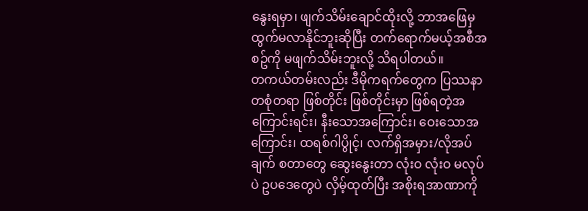နွေးရမှာ၊ ဖျက်သိမ်းချောင်ထိုးလို့ ဘာအဖြေမှ ထွက်မလာနိုင်ဘူးဆိုပြီး တက်ရောက်မယ့်အစီအစဥ်ကို မဖျက်သိမ်းဘူးလို့ သိရပါတယ်။
တကယ်တမ်းလည်း ဒီမိုကရက်တွေက ပြဿနာတစုံတရာ ဖြစ်တိုင်း ဖြစ်တိုင်းမှာ ဖြစ်ရတဲ့အကြောင်းရင်း၊ နီးသောအကြောင်း၊ ဝေးသောအကြောင်း၊ ထရစ်ဂါပွိုင့်၊ လက်ရှိအမှား/လိုအပ်ချက် စတာတွေ ဆွေးနွေးတာ လုံးဝ လုံးဝ မလုပ်ပဲ ဥပဒေတွေပဲ လှိမ့်ထုတ်ပြီး အစိုးရအာဏာကို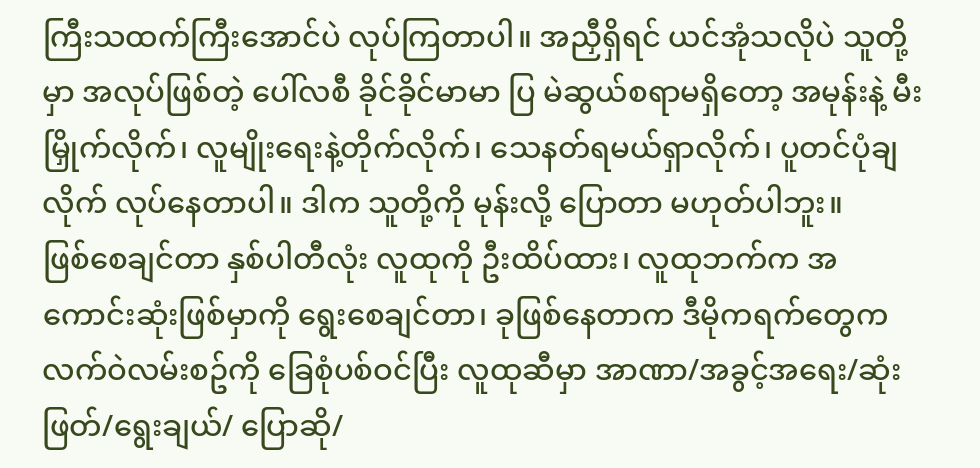ကြီးသထက်ကြီးအောင်ပဲ လုပ်ကြတာပါ။ အညှီရှိရင် ယင်အုံသလိုပဲ သူတို့မှာ အလုပ်ဖြစ်တဲ့ ပေါ်လစီ ခိုင်ခိုင်မာမာ ပြ မဲဆွယ်စရာမရှိတော့ အမုန်းနဲ့ မီးမြှိုက်လိုက်၊ လူမျိုးရေးနဲ့တိုက်လိုက်၊ သေနတ်ရမယ်ရှာလိုက်၊ ပူတင်ပုံချလိုက် လုပ်နေတာပါ။ ဒါက သူတို့ကို မုန်းလို့ ပြောတာ မဟုတ်ပါဘူး။
ဖြစ်စေချင်တာ နှစ်ပါတီလုံး လူထုကို ဦးထိပ်ထား၊ လူထုဘက်က အကောင်းဆုံးဖြစ်မှာကို ရွေးစေချင်တာ၊ ခုဖြစ်နေတာက ဒီမိုကရက်တွေက လက်ဝဲလမ်းစဥ်ကို ခြေစုံပစ်ဝင်ပြီး လူထုဆီမှာ အာဏာ/အခွင့်အရေး/ဆုံးဖြတ်/ရွေးချယ်/ ပြောဆို/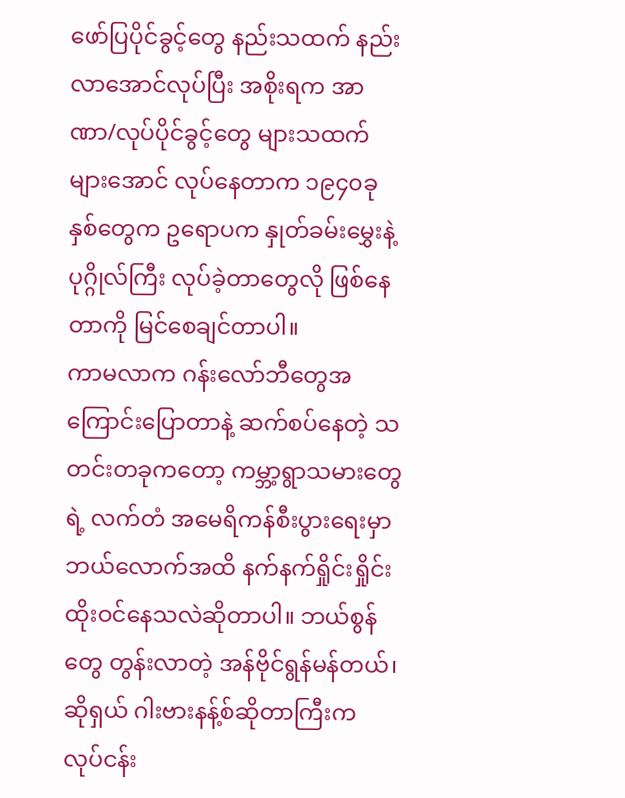ဖော်ပြပိုင်ခွင့်တွေ နည်းသထက် နည်းလာအောင်လုပ်ပြီး အစိုးရက အာဏာ/လုပ်ပိုင်ခွင့်တွေ များသထက် များအောင် လုပ်နေတာက ၁၉၄၀ခုနှစ်တွေက ဥရောပက နှုတ်ခမ်းမွှေးနဲ့ပုဂ္ဂိုလ်ကြီး လုပ်ခဲ့တာတွေလို ဖြစ်နေတာကို မြင်စေချင်တာပါ။
ကာမလာက ဂန်းလော်ဘီတွေအကြောင်းပြောတာနဲ့ ဆက်စပ်နေတဲ့ သတင်းတခုကတော့ ကမ္ဘာ့ရွာသမားတွေရဲ့ လက်တံ အမေရိကန်စီးပွားရေးမှာ ဘယ်လောက်အထိ နက်နက်ရှိုင်းရှိုင်း ထိုးဝင်နေသလဲဆိုတာပါ။ ဘယ်စွန်တွေ တွန်းလာတဲ့ အန်ဗိုင်ရွန်မန်တယ်၊ ဆိုရှယ် ဂါးဗားနန့်စ်ဆိုတာကြီးက လုပ်ငန်း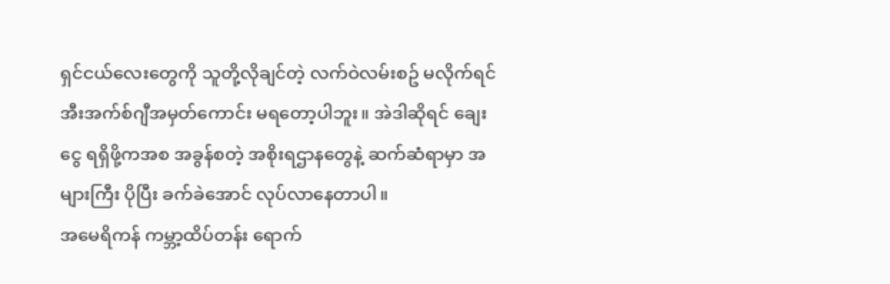ရှင်ငယ်လေးတွေကို သူတို့လိုချင်တဲ့ လက်ဝဲလမ်းစဥ် မလိုက်ရင် အီးအက်စ်ဂျီအမှတ်ကောင်း မရတော့ပါဘူး။ အဲဒါဆိုရင် ချေးငွေ ရရှိဖို့ကအစ အခွန်စတဲ့ အစိုးရဌာနတွေနဲ့ ဆက်ဆံရာမှာ အများကြီး ပိုပြီး ခက်ခဲအောင် လုပ်လာနေတာပါ။
အမေရိကန် ကမ္ဘာ့ထိပ်တန်း ရောက်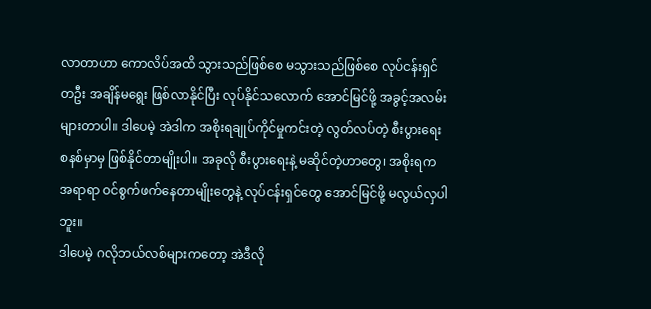လာတာဟာ ကောလိပ်အထိ သွားသည်ဖြစ်စေ မသွားသည်ဖြစ်စေ လုပ်ငန်းရှင်တဦး အချိန်မရွေး ဖြစ်လာနိုင်ပြီး လုပ်နိုင်သလောက် အောင်မြင်ဖို့ အခွင့်အလမ်းများတာပါ။ ဒါပေမဲ့ အဲဒါက အစိုးရချုပ်ကိုင်မှုကင်းတဲ့ လွတ်လပ်တဲ့ စီးပွားရေးစနစ်မှာမှ ဖြစ်နိုင်တာမျိုးပါ။ အခုလို စီးပွားရေးနဲ့ မဆိုင်တဲ့ဟာတွေ၊ အစိုးရက အရာရာ ဝင်စွက်ဖက်နေတာမျိုးတွေနဲ့ လုပ်ငန်းရှင်တွေ အောင်မြင်ဖို့ မလွယ်လှပါဘူး။
ဒါပေမဲ့ ဂလိုဘယ်လစ်များကတော့ အဲဒီလို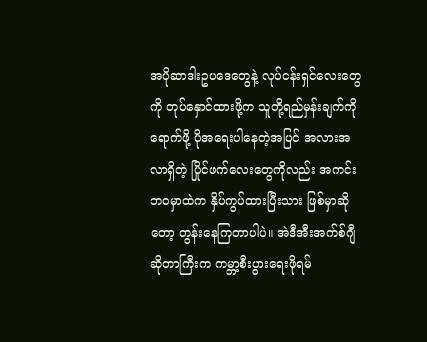အပိုဆာဒါးဥပဒေတွေနဲ့ လုပ်ငန်းရှင်လေးတွေကို တုပ်နှောင်ထားဖို့က သူတို့ရည်မှန်းချက်ကို ရောက်ဖို့ ပိုအရေးပါနေတဲ့အပြင် အလားအလာရှိတဲ့ ပြိုင်ဖက်လေးတွေကိုလည်း အကင်းဘဝမှာထဲက နှိပ်ကွပ်ထားပြီးသား ဖြစ်မှာဆိုတော့ တွန်းနေကြတာပါပဲ။ အဲဒီအီးအက်စ်ဂျီဆိုတာကြီးက ကမ္ဘာ့စီးပွားရေးဖိုရမ်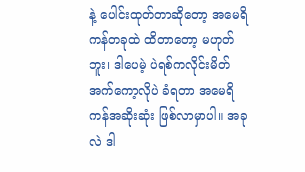နဲ့ ပေါင်းထုတ်တာဆိုတော့ အမေရိကန်တခုထဲ ထိတာတော့ မဟုတ်ဘူး၊ ဒါပေမဲ့ ပဲရစ်ကလိုင်းမိတ်အက်ကော့လိုပဲ ခံရတာ အမေရိကန်အဆိုးဆုံး ဖြစ်လာမှာပါ။ အခုလဲ ဒါ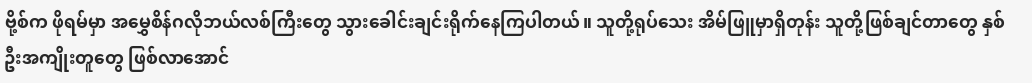ဗို့စ်က ဖိုရမ်မှာ အမွှေစိန်ဂလိုဘယ်လစ်ကြီးတွေ သွားခေါင်းချင်းရိုက်နေကြပါတယ်။ သူတို့ရုပ်သေး အိမ်ဖြူမှာရှိတုန်း သူတို့ဖြစ်ချင်တာတွေ နှစ်ဦးအကျိုးတူတွေ ဖြစ်လာအောင်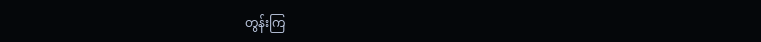တွန်းကြ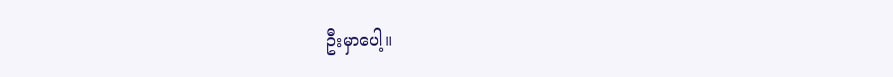ဦးမှာပေါ့။